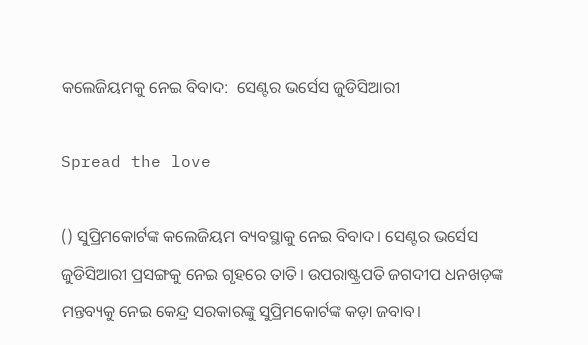କଲେଜିୟମକୁ ନେଇ ବିବାଦ:  ସେଣ୍ଟର ଭର୍ସେସ ଜୁଡିସିଆରୀ

Spread the love

() ସୁପ୍ରିମକୋର୍ଟଙ୍କ କଲେଜିୟମ ବ୍ୟବସ୍ଥାକୁ ନେଇ ବିବାଦ। ସେଣ୍ଟର ଭର୍ସେସ ଜୁଡିସିଆରୀ ପ୍ରସଙ୍ଗକୁ ନେଇ ଗୃହରେ ତାତି। ଉପରାଷ୍ଟ୍ରପତି ଜଗଦୀପ ଧନଖଡ଼ଙ୍କ ମନ୍ତବ୍ୟକୁ ନେଇ କେନ୍ଦ୍ର ସରକାରଙ୍କୁ ସୁପ୍ରିମକୋର୍ଟଙ୍କ କଡ଼ା ଜବାବ।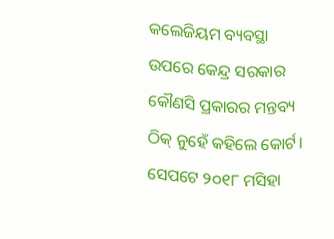କଲେଜିୟମ ବ୍ୟବସ୍ଥା ଉପରେ କେନ୍ଦ୍ର ସରକାର କୌଣସି ପ୍ରକାରର ମନ୍ତବ୍ୟ ଠିକ୍ ନୁହେଁ କହିଲେ କୋର୍ଟ। ସେପଟେ ୨୦୧୮ ମସିହା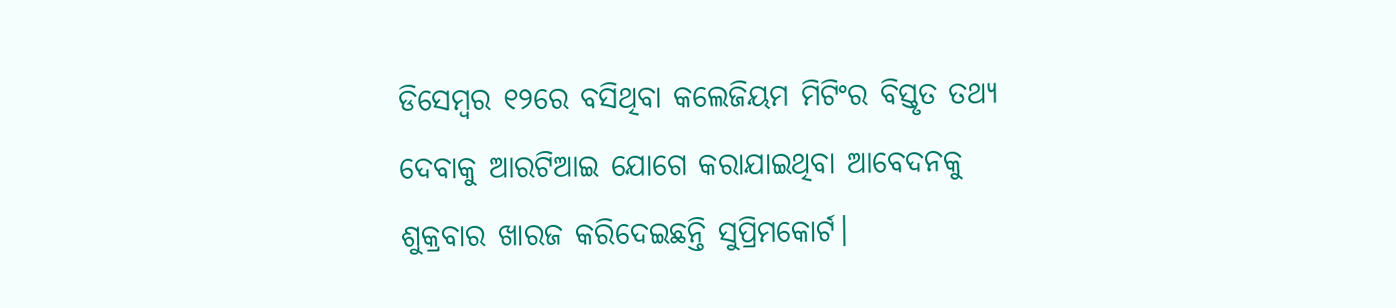ଡିସେମ୍ୱର ୧୨ରେ ବସିଥିବା କଲେଜିୟମ ମିଟିଂର ବିସ୍ତୃତ ତଥ୍ୟ ଦେବାକୁ ଆରଟିଆଇ ଯୋଗେ କରାଯାଇଥିବା ଆବେଦନକୁ ଶୁକ୍ରବାର ଖାରଜ କରିଦେଇଛନ୍ତି ସୁପ୍ରିମକୋର୍ଟ।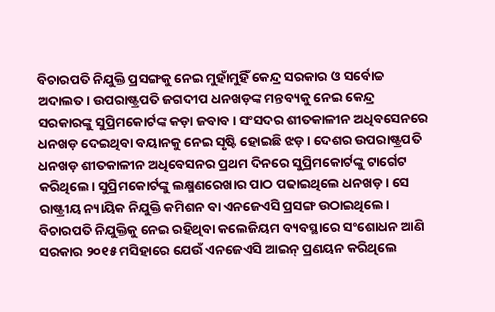ବିଚାରପତି ନିଯୁକ୍ତି ପ୍ରସଙ୍ଗକୁ ନେଇ ମୁହାଁମୁହିଁ କେନ୍ଦ୍ର ସରକାର ଓ ସର୍ବୋଚ୍ଚ ଅଦାଲତ। ଉପରାଷ୍ଟ୍ରପତି ଜଗଦୀପ ଧନଖଡ଼ଙ୍କ ମନ୍ତବ୍ୟକୁ ନେଇ କେନ୍ଦ୍ର ସରକାରଙ୍କୁ ସୁପ୍ରିମକୋର୍ଟଙ୍କ କଡ଼ା ଜବାବ। ସଂସଦର ଶୀତକାଳୀନ ଅଧିବସେନରେ ଧନଖଡ଼ ଦେଇଥିବା ବୟାନକୁ ନେଇ ସୃଷ୍ଟି ହୋଇଛି ଝଡ଼। ଦେଶର ଉପରାଷ୍ଟ୍ରପତି ଧନଖଡ଼ ଶୀତକାଳୀନ ଅଧିବେସନର ପ୍ରଥମ ଦିନରେ ସୁପ୍ରିମକୋର୍ଟଙ୍କୁ ଟାର୍ଗେଟ କରିଥିଲେ। ସୁପ୍ରିମକୋର୍ଟଙ୍କୁ ଲକ୍ଷ୍ମଣରେଖାର ପାଠ ପଢାଇଥିଲେ ଧନଖଡ଼। ସେ ରାଷ୍ଟ୍ରୀୟ ନ୍ୟାୟିକ ନିଯୁକ୍ତି କମିଶନ ବା ଏନଜେଏସି ପ୍ରସଙ୍ଗ ଉଠାଇଥିଲେ। ବିଚାରପତି ନିଯୁକ୍ତିକୁ ନେଇ ରହିଥିବା କଲେଜିୟମ ବ୍ୟବସ୍ଥାରେ ସଂଶୋଧନ ଆଣି ସରକାର ୨୦୧୫ ମସିହାରେ ଯେଉଁ ଏନଜେଏସି ଆଇନ୍ ପ୍ରଣୟନ କରିଥିଲେ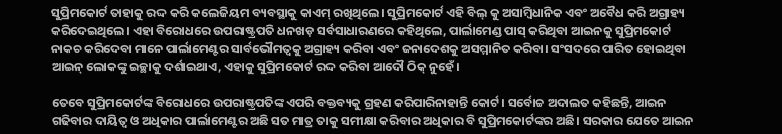ସୁପ୍ରିମକୋର୍ଟ ତାହାକୁ ରଦ୍ଦ କରି କଲେଜିୟମ ବ୍ୟବସ୍ଥାକୁ କାଏମ୍ ରଖିଥିଲେ। ସୁପ୍ରିମକୋର୍ଟ ଏହି ବିଲ୍ କୁ ଅସାମ୍ୱିଧାନିକ ଏବଂ ଅବୈଧ କରି ଅଗ୍ରାହ୍ୟ କରିଦେଇଥିଲେ। ଏହା ବିରୋଧରେ ଉପରାଷ୍ଟ୍ରପତି ଧନଖଡ଼ ସର୍ବସାଧାରଣରେ କହିଥିଲେ, ପାର୍ଲାମେଣ୍ଡ ପାସ୍ କରିଥିବା ଆଇନକୁ ସୁପ୍ରିମକୋର୍ଟ ନାକଚ କରିଦେବା ମାନେ ପାର୍ଲାମେଣ୍ଟର ସାର୍ବଭୌମତ୍ୱକୁ ଅଗ୍ରାହ୍ୟ କରିବା ଏବଂ ଜନାଦେଶକୁ ଅସମ୍ମାନିତ କରିବା। ସଂସଦରେ ପାରିତ ହୋଇଥିବା ଆଇନ୍ ଲୋକଙ୍କୁ ଇଚ୍ଛାକୁ ଦର୍ଶାଇଥାଏ, ଏହାକୁ ସୁପ୍ରିମକୋର୍ଟ ରଦ୍ଦ କରିବା ଆଦୌ ଠିକ୍ ନୁହେଁ।

ତେବେ ସୁପ୍ରିମକୋର୍ଟଙ୍କ ବିରୋଧରେ ଉପରାଷ୍ଟ୍ରପତିଙ୍କ ଏପରି ବକ୍ତବ୍ୟକୁ ଗ୍ରହଣ କରିପାରିନାହାନ୍ତି କୋର୍ଟ। ସର୍ବୋଚ୍ଚ ଅଦାଲତ କହିଛନ୍ତି, ଆଇନ ଗଢିବାର ଦାୟିତ୍ୱ ଓ ଅଧିକାର ପାର୍ଲାମେଣ୍ଟର ଅଛି ସତ ମାତ୍ର ତାକୁ ସମୀକ୍ଷା କରିବାର ଅଧିକାର ବି ସୁପ୍ରିମକୋର୍ଟଙ୍କର ଅଛି। ସରକାର ଯେତେ ଆଇନ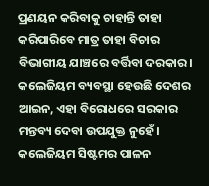ପ୍ରଣୟନ କରିବାକୁ ଚାହାନ୍ତି ତାହା କରିପାରିବେ ମାତ୍ର ତାହା ବିଚାର ବିଭାଗୀୟ ଯାଞ୍ଚରେ ବର୍ତ୍ତିବା ଦରକାର। କଲେଜିୟମ ବ୍ୟବସ୍ଥା ହେଉଛି ଦେଶର ଆଇନ, ଏହା ବିରୋଧରେ ସରକାର ମନ୍ତବ୍ୟ ଦେବା ଉପଯୁକ୍ତ ନୁହେଁ। କଲେଜିୟମ ସିଷ୍ଟମର ପାଳନ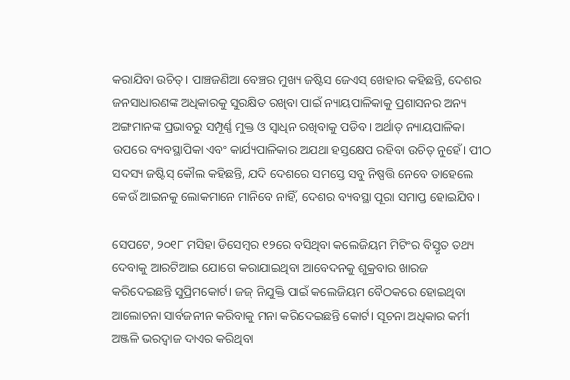କରାଯିବା ଉଚିତ୍। ପାଞ୍ଚଜଣିଆ ବେଞ୍ଚର ମୁଖ୍ୟ ଜଷ୍ଟିସ ଜେଏସ୍ ଖେହାର କହିଛନ୍ତି, ଦେଶର ଜନସାଧାରଣଙ୍କ ଅଧିକାରକୁ ସୁରକ୍ଷିତ ରଖିବା ପାଇଁ ନ୍ୟାୟପାଳିକାକୁ ପ୍ରଶାସନର ଅନ୍ୟ ଅଙ୍ଗମାନଙ୍କ ପ୍ରଭାବରୁ ସମ୍ପୂର୍ଣ୍ଣ ମୁକ୍ତ ଓ ସ୍ୱାଧିନ ରଖିବାକୁ ପଡିବ। ଅର୍ଥାତ୍ ନ୍ୟାୟପାଳିକା ଉପରେ ବ୍ୟବସ୍ଥାପିକା ଏବଂ କାର୍ଯ୍ୟପାଳିକାର ଅଯଥା ହସ୍ତକ୍ଷେପ ରହିବା ଉଚିତ୍ ନୁହେଁ। ପୀଠ ସଦସ୍ୟ ଜଷ୍ଟିସ୍ କୌଲ କହିଛନ୍ତି, ଯଦି ଦେଶରେ ସମସ୍ତେ ସବୁ ନିଷ୍ପତ୍ତି ନେବେ ତାହେଲେ କେଉଁ ଆଇନକୁ ଲୋକମାନେ ମାନିବେ ନାହିଁ, ଦେଶର ବ୍ୟବସ୍ଥା ପୂରା ସମାପ୍ତ ହୋଇଯିବ।

ସେପଟେ, ୨୦୧୮ ମସିହା ଡିସେମ୍ୱର ୧୨ରେ ବସିଥିବା କଲେଜିୟମ ମିଟିଂର ବିସ୍ତୃତ ତଥ୍ୟ ଦେବାକୁ ଆରଟିଆଇ ଯୋଗେ କରାଯାଇଥିବା ଆବେଦନକୁ ଶୁକ୍ରବାର ଖାରଜ କରିଦେଇଛନ୍ତି ସୁପ୍ରିମକୋର୍ଟ। ଜଜ୍ ନିଯୁକ୍ତି ପାଇଁ କଲେଜିୟମ ବୈଠକରେ ହୋଇଥିବା ଆଲୋଚନା ସାର୍ବଜନୀନ କରିବାକୁ ମନା କରିଦେଇଛନ୍ତି କୋର୍ଟ। ସୂଚନା ଅଧିକାର କର୍ମୀ ଅଞ୍ଜଳି ଭରଦ୍ୱାଜ ଦାଏର କରିଥିବା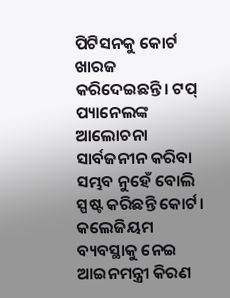ପିଟିସନକୁ କୋର୍ଟ ଖାରଜ କରିଦେଇଛନ୍ତି। ଟପ୍ ପ୍ୟାନେଲଙ୍କ ଆଲୋଚନା ସାର୍ବଜନୀନ କରିବା ସମ୍ଭବ ନୁହେଁ ବୋଲି ସ୍ପଷ୍ଟ କରିଛନ୍ତି କୋର୍ଟ। କଲେଜିୟମ ବ୍ୟବସ୍ଥାକୁ ନେଇ ଆଇନମନ୍ତ୍ରୀ କିରଣ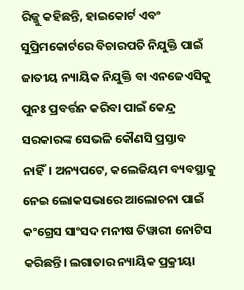ରିଜ୍ଜୁ କହିଛନ୍ତି, ହାଇକୋର୍ଟ ଏବଂ ସୁପ୍ରିମକୋର୍ଟରେ ବିଚାରପତି ନିଯୁକ୍ତି ପାଇଁ ଜାତୀୟ ନ୍ୟାୟିକ ନିଯୁକ୍ତି ବା ଏନଜେଏସିକୁ ପୁନଃ ପ୍ରବର୍ତ୍ତନ କରିବା ପାଇଁ କେନ୍ଦ୍ର ସରକାରଙ୍କ ସେଭଳି କୌଣସି ପ୍ରସ୍ତାବ ନାହିଁ। ଅନ୍ୟପଟେ, କଲେଜିୟମ ବ୍ୟବସ୍ଥାକୁ ନେଇ ଲୋକସଭାରେ ଆଲୋଚନା ପାଇଁ କଂଗ୍ରେସ ସାଂସଦ ମନୀଷ ତିୱାରୀ ନୋଟିସ କରିଛନ୍ତି। ଲଗାତାର ନ୍ୟାୟିକ ପ୍ରକ୍ରୀୟା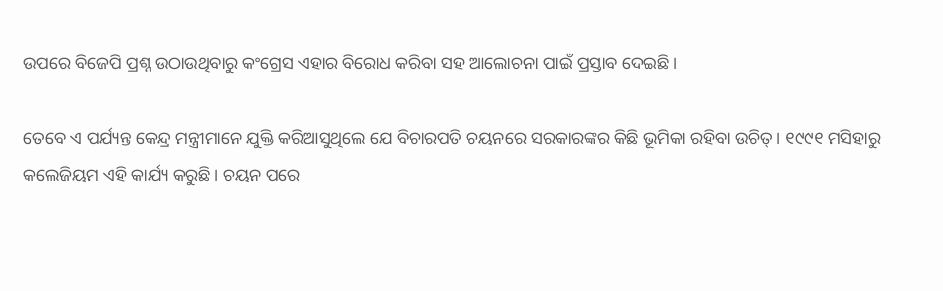ଉପରେ ବିଜେପି ପ୍ରଶ୍ନ ଉଠାଉଥିବାରୁ କଂଗ୍ରେସ ଏହାର ବିରୋଧ କରିବା ସହ ଆଲୋଚନା ପାଇଁ ପ୍ରସ୍ତାବ ଦେଇଛି।

ତେବେ ଏ ପର୍ଯ୍ୟନ୍ତ କେନ୍ଦ୍ର ମନ୍ତ୍ରୀମାନେ ଯୁକ୍ତି କରିଆସୁଥିଲେ ଯେ ବିଚାରପତି ଚୟନରେ ସରକାରଙ୍କର କିଛି ଭୂମିକା ରହିବା ଉଚିତ୍। ୧୯୯୧ ମସିହାରୁ କଲେଜିୟମ ଏହି କାର୍ଯ୍ୟ କରୁଛି। ଚୟନ ପରେ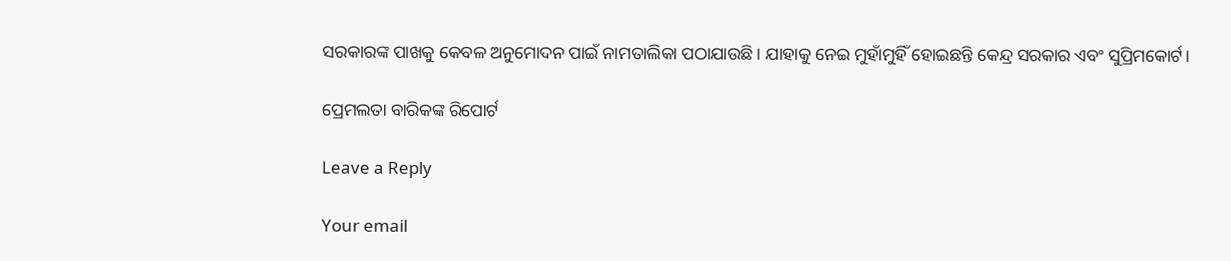ସରକାରଙ୍କ ପାଖକୁ କେବଳ ଅନୁମୋଦନ ପାଇଁ ନାମତାଲିକା ପଠାଯାଉଛି। ଯାହାକୁ ନେଇ ମୁହାଁମୁହିଁ ହୋଇଛନ୍ତି କେନ୍ଦ୍ର ସରକାର ଏବଂ ସୁପ୍ରିମକୋର୍ଟ।

ପ୍ରେମଲତା ବାରିକଙ୍କ ରିପୋର୍ଟ

Leave a Reply

Your email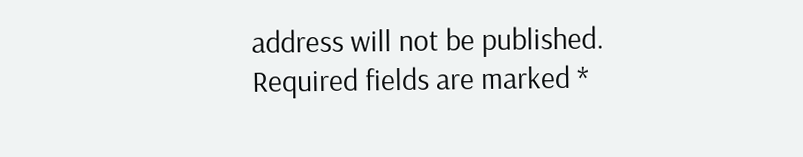address will not be published. Required fields are marked *